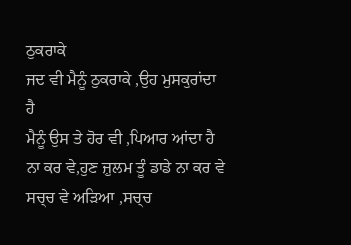ਠੁਕਰਾਕੇ
ਜਦ ਵੀ ਮੈਨੂੰ ਠੁਕਰਾਕੇ ,ਉਹ ਮੁਸਕੁਰਾਂਦਾ ਹੈ
ਮੈਨੂੰ ਉਸ ਤੇ ਹੋਰ ਵੀ ,ਪਿਆਰ ਆਂਦਾ ਹੈ
ਨਾ ਕਰ ਵੇ,ਹੁਣ ਜ਼ੁਲਮ ਤੂੰ ਡਾਡੇ ਨਾ ਕਰ ਵੇ
ਸਚ੍ਚ ਵੇ ਅੜਿਆ ,ਸਚ੍ਚ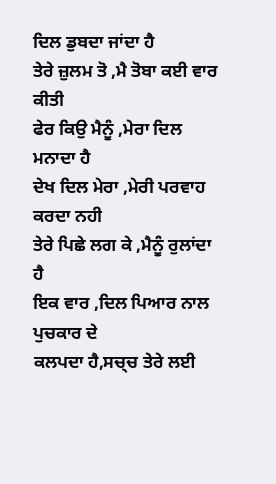ਦਿਲ ਡੁਬਦਾ ਜਾਂਦਾ ਹੈ
ਤੇਰੇ ਜ਼ੁਲਮ ਤੋ ,ਮੈ ਤੋਬਾ ਕਈ ਵਾਰ ਕੀਤੀ
ਫੇਰ ਕਿਉ ਮੈਨੂੰ ,ਮੇਰਾ ਦਿਲ ਮਨਾਦਾ ਹੈ
ਦੇਖ ਦਿਲ ਮੇਰਾ ,ਮੇਰੀ ਪਰਵਾਹ ਕਰਦਾ ਨਹੀ
ਤੇਰੇ ਪਿਛੇ ਲਗ ਕੇ ,ਮੈਨੂੰ ਰੁਲਾਂਦਾ ਹੈ
ਇਕ ਵਾਰ ,ਦਿਲ ਪਿਆਰ ਨਾਲ ਪੁਚਕਾਰ ਦੇ
ਕਲਪਦਾ ਹੈ,ਸਚ੍ਚ ਤੇਰੇ ਲਈ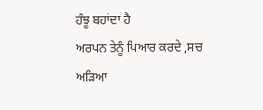ਹੰਝੂ ਬਹਾਂਦਾ ਹੈ
ਅਰਪਨ ਤੇਨੂੰ ਪਿਆਰ ਕਰਦੇ ,ਸਚ ਅੜਿਆ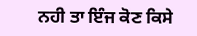ਨਹੀ ਤਾ ਇੰਜ ਕੋਣ ਕਿਸੇ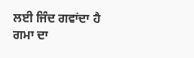ਲਈ ਜਿੰਦ ਗਵਾਂਦਾ ਹੈ
ਗਮਾ ਦਾ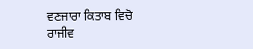ਵਣਜਾਰਾ ਕਿਤਾਬ ਵਿਚੋ
ਰਾਜੀਵ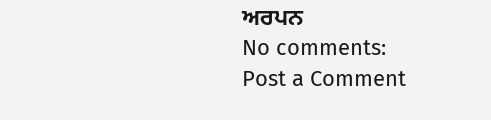ਅਰਪਨ
No comments:
Post a Comment